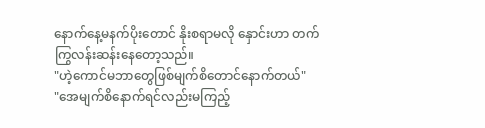နောက်နေ့မနက်ပိုးတောင် နိုးစရာမလို နှောင်းဟာ တက်ကြွလန်းဆန်းနေတော့သည်။
"ဟဲ့ကောင်မဘာတွေဖြစ်မျက်စိတောင်နောက်တယ်"
"အေမျက်စိနောက်ရင်လည်းမကြည့်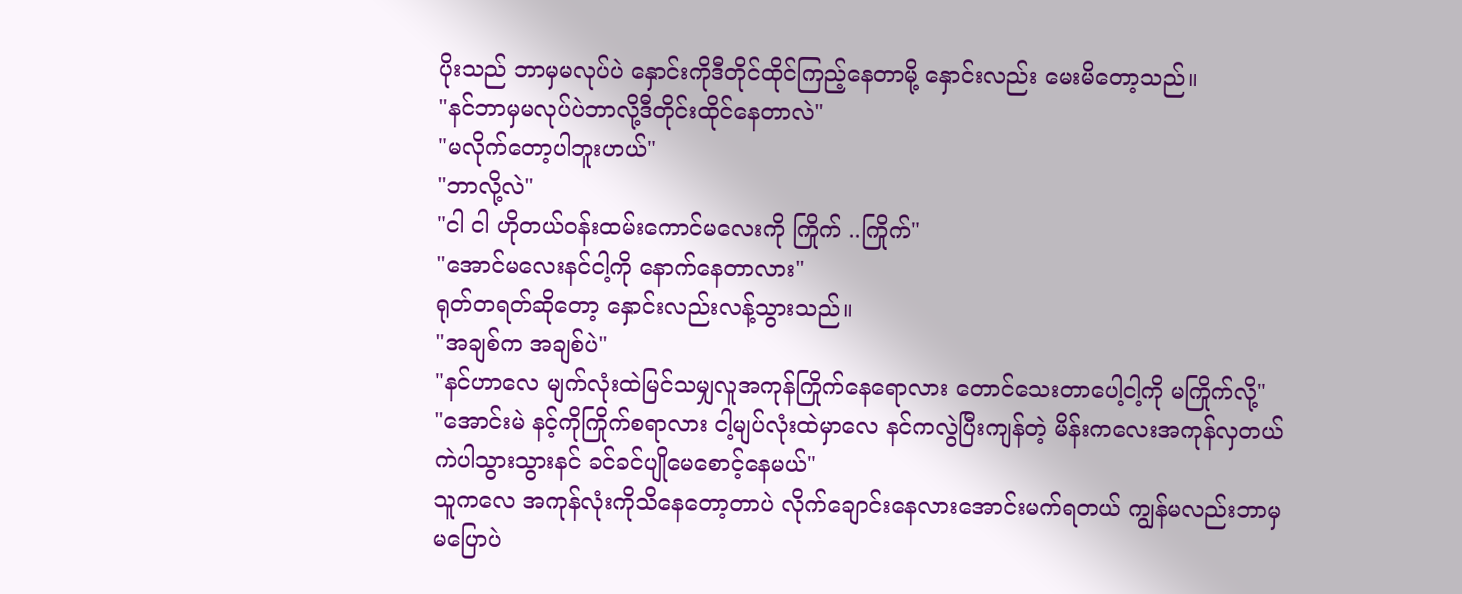ပိုးသည် ဘာမှမလုပ်ပဲ နှောင်းကိုဒီတိုင်ထိုင်ကြည့်နေတာမို့ နှောင်းလည်း မေးမိတော့သည်။
"နင်ဘာမှမလုပ်ပဲဘာလို့ဒီတိုင်းထိုင်နေတာလဲ"
"မလိုက်တော့ပါဘူးဟယ်"
"ဘာလို့လဲ"
"ငါ ငါ ဟိုတယ်ဝန်းထမ်းကောင်မလေးကို ကြိုက် ..ကြိုက်"
"အောင်မလေးနင်ငါ့ကို နောက်နေတာလား"
ရုတ်တရတ်ဆိုတော့ နှောင်းလည်းလန့်သွားသည်။
"အချစ်က အချစ်ပဲ"
"နင်ဟာလေ မျက်လုံးထဲမြင်သမျှလူအကုန်ကြိုက်နေရောလား တောင်သေးတာပေါ့ငါ့ကို မကြိုက်လို့"
"အောင်းမဲ နင့်ကိုကြိုက်စရာလား ငါ့မျပ်လုံးထဲမှာလေ နင်ကလွဲပြီးကျန်တဲ့ မိန်းကလေးအကုန်လှတယ် ကဲပါသွားသွားနင် ခင်ခင်ပျိုမေစောင့်နေမယ်"
သူကလေ အကုန်လုံးကိုသိနေတော့တာပဲ လိုက်ချောင်းနေလားအောင်းမက်ရတယ် ကျွန်မလည်းဘာမှ မပြောပဲ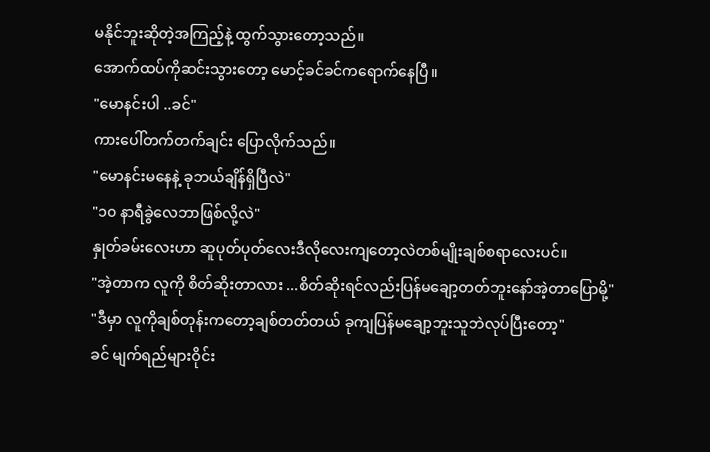မနိုင်ဘူးဆိုတဲ့အကြည့်နဲ့ ထွက်သွားတော့သည်။
အောက်ထပ်ကိုဆင်းသွားတော့ မောင့်ခင်ခင်ကရောက်နေပြီ။
"မောနင်းပါ ..ခင်"
ကားပေါ်တက်တက်ချင်း ပြောလိုက်သည်။
"မောနင်းမနေနဲ့ ခုဘယ်ချိန်ရှိပြီလဲ"
"၁၀ နာရီခွဲလေဘာဖြစ်လို့လဲ"
နှုတ်ခမ်းလေးဟာ ဆူပုတ်ပုတ်လေးဒီလိုလေးကျတော့လဲတစ်မျိုးချစ်စရာလေးပင်။
"အဲ့တာက လူကို စိတ်ဆိုးတာလား ...စိတ်ဆိုးရင်လည်းပြန်မချော့တတ်ဘူးနော်အဲ့တာပြောမို့"
"ဒီမှာ လူကိုချစ်တုန်းကတော့ချစ်တတ်တယ် ခုကျပြန်မချော့ဘူးသူဘဲလုပ်ပြီးတော့"
ခင် မျက်ရည်များဝိုင်း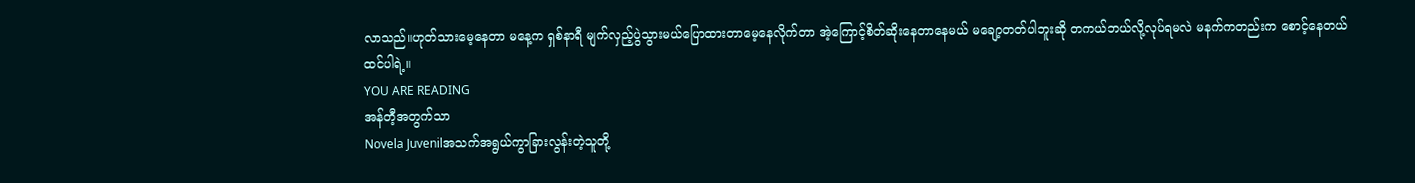လာသည်။ဟုတ်သားမေ့နေတာ မနေ့က ရှစ်နာရီ မျက်လှည့်ပွဲသွားမယ်ပြောထားတာမေ့နေလိုက်တာ အဲ့ကြောင့်စိတ်ဆိုးနေတာနေမယ် မချော့တတ်ပါဘူးဆို တကယ်ဘယ်လို့လုပ်ရမလဲ မနက်ကတည်းက စောင့်နေတယ်ထင်ပါရဲ့။
YOU ARE READING
အန်တီ့အတွက်သာ
Novela Juvenilအသက်အရွယ်ကွာခြားလွန်းတဲ့သူတို့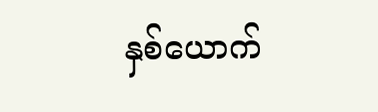နှစ်ယောက်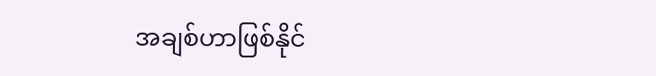အချစ်ဟာဖြစ်နိုင်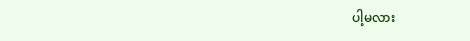ပါ့မလား